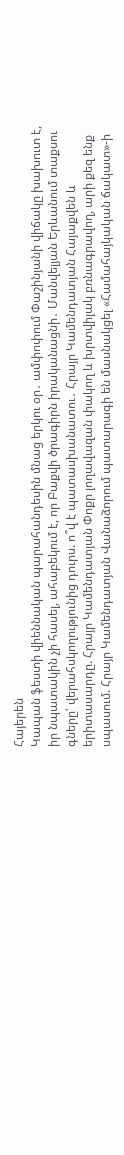Հայերեն
Կապան ֆեստի վիեննական պարահանդեսին մնաց երկու օր․ ամփոփում Փաշինյանի վիճակը խախուտ է, իր նպատակին չի հասել, ահաբեկում է, որ Բաքվի ծրագիրն իրականացնի․ Մանվելյան Երևանում տաքսու գները՝ վերահսկողությունից դուրս. ո՞վ է պատասխանատու․ Հրայր Կամենդատյան Հայաքվեն և երիտասարդը. Հրայր Կամենդատյան Փոքր լողավազան փակող և խրտվիլակ բռնագրավող, արի քեզ ենք սպասում. Հրայր Կամենդատյան Վանաձորում պատարագի են մասնակցել «Համահայկական ճակատ»-ի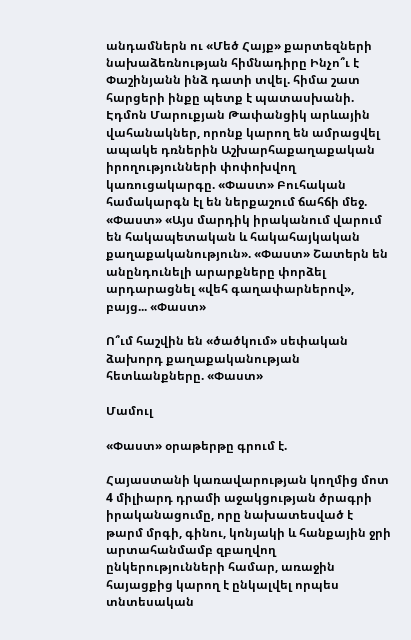անդամներն ու «Մեծ Հայք» քարտեզների նախաձեռնության հիմնադիրը Ինչո՞ւ է Փաշինյանն ինձ դատի տվել. հիմա շատ հարցերի ինքը պետք է պատասխանի. Էդմոն Մարուքյան Թափանցիկ արևային վահանակներ, որոնք կարող են ամրացվել ապակե դռներին Աշխարհաքաղաքական իրողությունների փոփոխվող կառուցակարգը. «Փաստ» Բուհական համակարգն էլ են ներքաշում ճահճի մեջ. «Փաստ» «Այս մարդիկ իրականում վարում են հակապետական և հակահայկական քաղաքականություն». «Փաստ» Շատերն են անընդունելի արարքները փորձել արդարացնել «վեհ գաղափարներով», բայց... «Փաստ»

Ո՞ւմ հաշվին են «ծածկում» սեփական ձախորդ քաղաքականության հետևանքները. «Փաստ»

Մամուլ

«Փաստ» օրաթերթը գրում է.

Հայաստանի կառավարության կողմից մոտ 4 միլիարդ դրամի աջակցության ծրագրի իրականացումը, որը նախատեսված է թարմ մրգի, գինու, կոնյակի և հանքային ջրի արտահանմամբ զբաղվող ընկերությունների համար, առաջին հայացքից կարող է ընկալվել որպես տնտեսական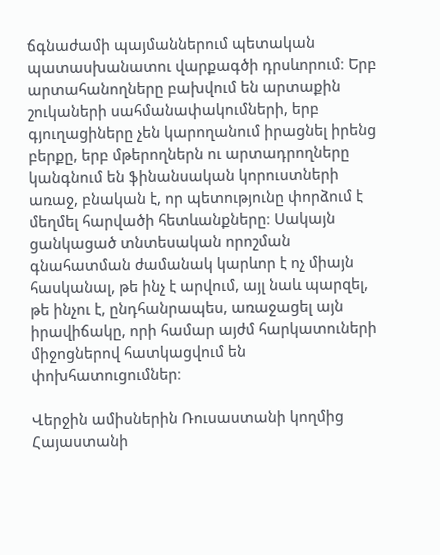ճգնաժամի պայմաններում պետական պատասխանատու վարքագծի դրսևորում։ Երբ արտահանողները բախվում են արտաքին շուկաների սահմանափակումների, երբ գյուղացիները չեն կարողանում իրացնել իրենց բերքը, երբ մթերողներն ու արտադրողները կանգնում են ֆինանսական կորուստների առաջ, բնական է, որ պետությունը փորձում է մեղմել հարվածի հետևանքները։ Սակայն ցանկացած տնտեսական որոշման գնահատման ժամանակ կարևոր է ոչ միայն հասկանալ, թե ինչ է արվում, այլ նաև պարզել, թե ինչու է, ընդհանրապես, առաջացել այն իրավիճակը, որի համար այժմ հարկատուների միջոցներով հատկացվում են փոխհատուցումներ։

Վերջին ամիսներին Ռուսաստանի կողմից Հայաստանի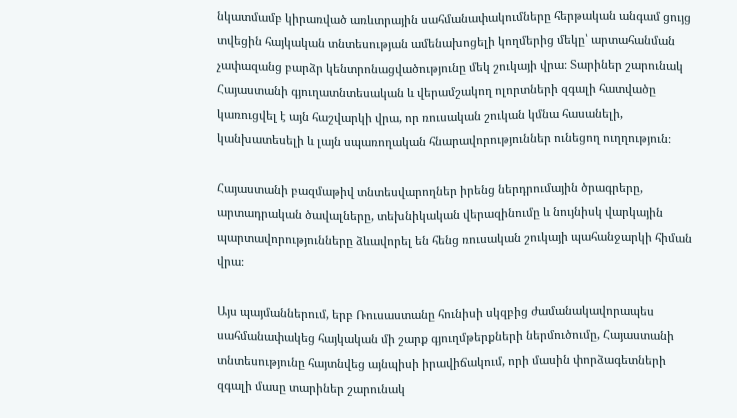նկատմամբ կիրառված առևտրային սահմանափակումները հերթական անգամ ցույց տվեցին հայկական տնտեսության ամենախոցելի կողմերից մեկը՝ արտահանման չափազանց բարձր կենտրոնացվածությունը մեկ շուկայի վրա։ Տարիներ շարունակ Հայաստանի գյուղատնտեսական և վերամշակող ոլորտների զգալի հատվածը կառուցվել է այն հաշվարկի վրա, որ ռուսական շուկան կմնա հասանելի, կանխատեսելի և լայն սպառողական հնարավորություններ ունեցող ուղղություն։

Հայաստանի բազմաթիվ տնտեսվարողներ իրենց ներդրումային ծրագրերը, արտադրական ծավալները, տեխնիկական վերազինումը և նույնիսկ վարկային պարտավորությունները ձևավորել են հենց ռուսական շուկայի պահանջարկի հիման վրա։

Այս պայմաններում, երբ Ռուսաստանը հունիսի սկզբից ժամանակավորապես սահմանափակեց հայկական մի շարք գյուղմթերքների ներմուծումը, Հայաստանի տնտեսությունը հայտնվեց այնպիսի իրավիճակում, որի մասին փորձագետների զգալի մասը տարիներ շարունակ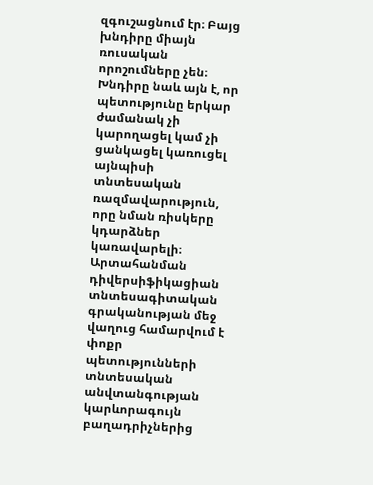զգուշացնում էր։ Բայց խնդիրը միայն ռուսական որոշումները չեն։ Խնդիրը նաև այն է, որ պետությունը երկար ժամանակ չի կարողացել կամ չի ցանկացել կառուցել այնպիսի տնտեսական ռազմավարություն, որը նման ռիսկերը կդարձներ կառավարելի։ Արտահանման դիվերսիֆիկացիան տնտեսագիտական գրականության մեջ վաղուց համարվում է փոքր պետությունների տնտեսական անվտանգության կարևորագույն բաղադրիչներից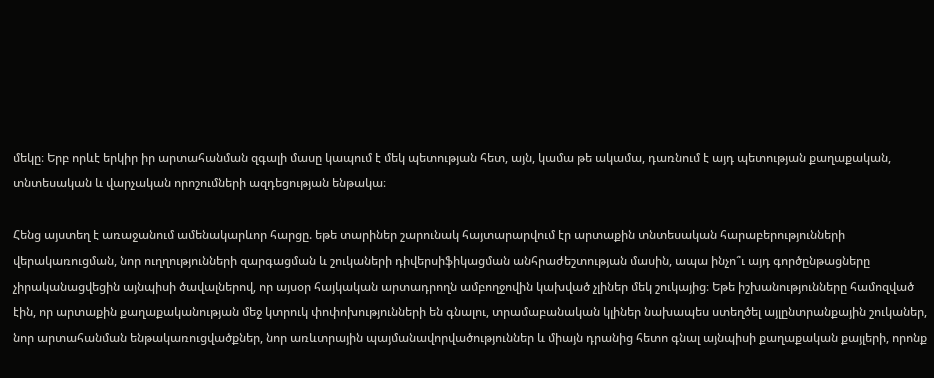մեկը։ Երբ որևէ երկիր իր արտահանման զգալի մասը կապում է մեկ պետության հետ, այն, կամա թե ակամա, դառնում է այդ պետության քաղաքական, տնտեսական և վարչական որոշումների ազդեցության ենթակա։

Հենց այստեղ է առաջանում ամենակարևոր հարցը. եթե տարիներ շարունակ հայտարարվում էր արտաքին տնտեսական հարաբերությունների վերակառուցման, նոր ուղղությունների զարգացման և շուկաների դիվերսիֆիկացման անհրաժեշտության մասին, ապա ինչո՞ւ այդ գործընթացները չիրականացվեցին այնպիսի ծավալներով, որ այսօր հայկական արտադրողն ամբողջովին կախված չլիներ մեկ շուկայից։ Եթե իշխանությունները համոզված էին, որ արտաքին քաղաքականության մեջ կտրուկ փոփոխությունների են գնալու, տրամաբանական կլիներ նախապես ստեղծել այլընտրանքային շուկաներ, նոր արտահանման ենթակառուցվածքներ, նոր առևտրային պայմանավորվածություններ և միայն դրանից հետո գնալ այնպիսի քաղաքական քայլերի, որոնք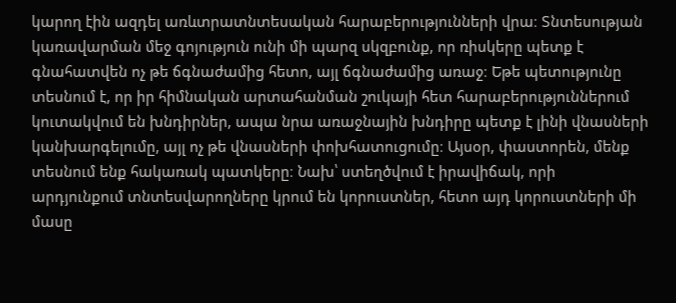կարող էին ազդել առևտրատնտեսական հարաբերությունների վրա։ Տնտեսության կառավարման մեջ գոյություն ունի մի պարզ սկզբունք, որ ռիսկերը պետք է գնահատվեն ոչ թե ճգնաժամից հետո, այլ ճգնաժամից առաջ։ Եթե պետությունը տեսնում է, որ իր հիմնական արտահանման շուկայի հետ հարաբերություններում կուտակվում են խնդիրներ, ապա նրա առաջնային խնդիրը պետք է լինի վնասների կանխարգելումը, այլ ոչ թե վնասների փոխհատուցումը։ Այսօր, փաստորեն, մենք տեսնում ենք հակառակ պատկերը։ Նախ՝ ստեղծվում է իրավիճակ, որի արդյունքում տնտեսվարողները կրում են կորուստներ, հետո այդ կորուստների մի մասը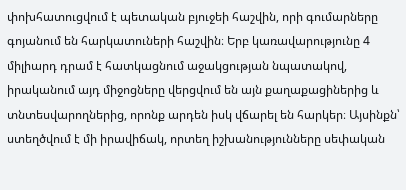փոխհատուցվում է պետական բյուջեի հաշվին, որի գումարները գոյանում են հարկատուների հաշվին։ Երբ կառավարությունը 4 միլիարդ դրամ է հատկացնում աջակցության նպատակով, իրականում այդ միջոցները վերցվում են այն քաղաքացիներից և տնտեսվարողներից, որոնք արդեն իսկ վճարել են հարկեր։ Այսինքն՝ ստեղծվում է մի իրավիճակ, որտեղ իշխանությունները սեփական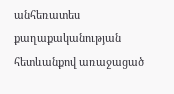անհեռատես քաղաքականության հետևանքով առաջացած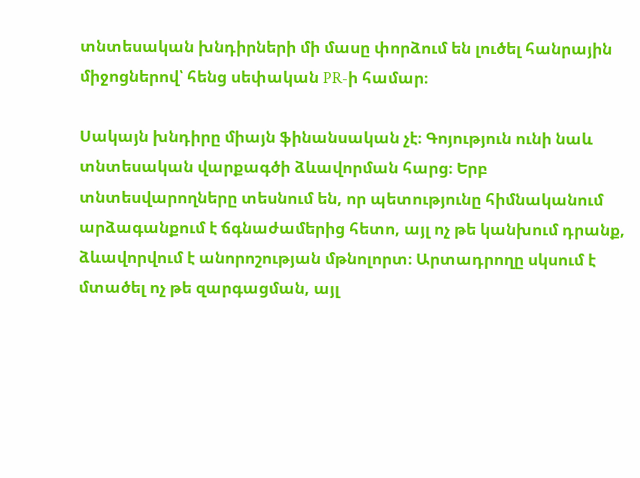տնտեսական խնդիրների մի մասը փորձում են լուծել հանրային միջոցներով՝ հենց սեփական PR-ի համար։

Սակայն խնդիրը միայն ֆինանսական չէ։ Գոյություն ունի նաև տնտեսական վարքագծի ձևավորման հարց։ Երբ տնտեսվարողները տեսնում են, որ պետությունը հիմնականում արձագանքում է ճգնաժամերից հետո, այլ ոչ թե կանխում դրանք, ձևավորվում է անորոշության մթնոլորտ։ Արտադրողը սկսում է մտածել ոչ թե զարգացման, այլ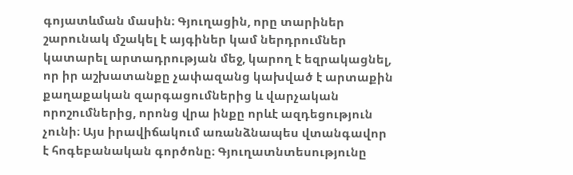գոյատևման մասին։ Գյուղացին, որը տարիներ շարունակ մշակել է այգիներ կամ ներդրումներ կատարել արտադրության մեջ, կարող է եզրակացնել, որ իր աշխատանքը չափազանց կախված է արտաքին քաղաքական զարգացումներից և վարչական որոշումներից, որոնց վրա ինքը որևէ ազդեցություն չունի։ Այս իրավիճակում առանձնապես վտանգավոր է հոգեբանական գործոնը։ Գյուղատնտեսությունը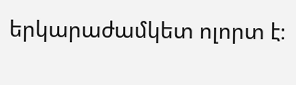երկարաժամկետ ոլորտ է։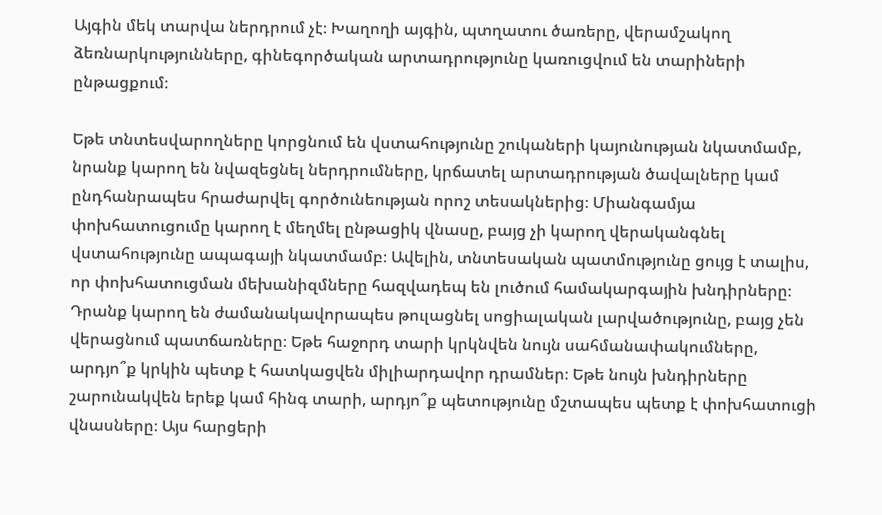Այգին մեկ տարվա ներդրում չէ։ Խաղողի այգին, պտղատու ծառերը, վերամշակող ձեռնարկությունները, գինեգործական արտադրությունը կառուցվում են տարիների ընթացքում։

Եթե տնտեսվարողները կորցնում են վստահությունը շուկաների կայունության նկատմամբ, նրանք կարող են նվազեցնել ներդրումները, կրճատել արտադրության ծավալները կամ ընդհանրապես հրաժարվել գործունեության որոշ տեսակներից։ Միանգամյա փոխհատուցումը կարող է մեղմել ընթացիկ վնասը, բայց չի կարող վերականգնել վստահությունը ապագայի նկատմամբ։ Ավելին, տնտեսական պատմությունը ցույց է տալիս, որ փոխհատուցման մեխանիզմները հազվադեպ են լուծում համակարգային խնդիրները։ Դրանք կարող են ժամանակավորապես թուլացնել սոցիալական լարվածությունը, բայց չեն վերացնում պատճառները։ Եթե հաջորդ տարի կրկնվեն նույն սահմանափակումները, արդյո՞ք կրկին պետք է հատկացվեն միլիարդավոր դրամներ։ Եթե նույն խնդիրները շարունակվեն երեք կամ հինգ տարի, արդյո՞ք պետությունը մշտապես պետք է փոխհատուցի վնասները։ Այս հարցերի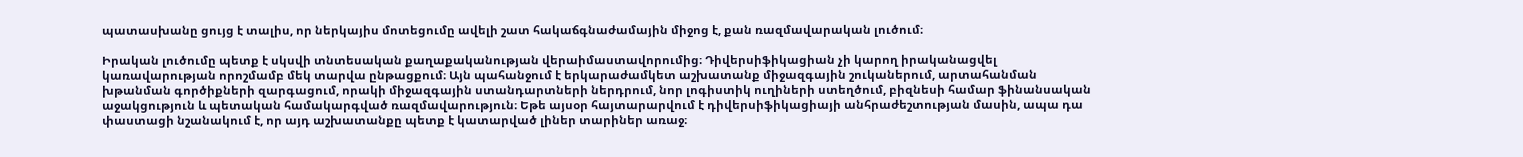պատասխանը ցույց է տալիս, որ ներկայիս մոտեցումը ավելի շատ հակաճգնաժամային միջոց է, քան ռազմավարական լուծում։

Իրական լուծումը պետք է սկսվի տնտեսական քաղաքականության վերաիմաստավորումից։ Դիվերսիֆիկացիան չի կարող իրականացվել կառավարության որոշմամբ մեկ տարվա ընթացքում։ Այն պահանջում է երկարաժամկետ աշխատանք միջազգային շուկաներում, արտահանման խթանման գործիքների զարգացում, որակի միջազգային ստանդարտների ներդրում, նոր լոգիստիկ ուղիների ստեղծում, բիզնեսի համար ֆինանսական աջակցություն և պետական համակարգված ռազմավարություն։ Եթե այսօր հայտարարվում է դիվերսիֆիկացիայի անհրաժեշտության մասին, ապա դա փաստացի նշանակում է, որ այդ աշխատանքը պետք է կատարված լիներ տարիներ առաջ։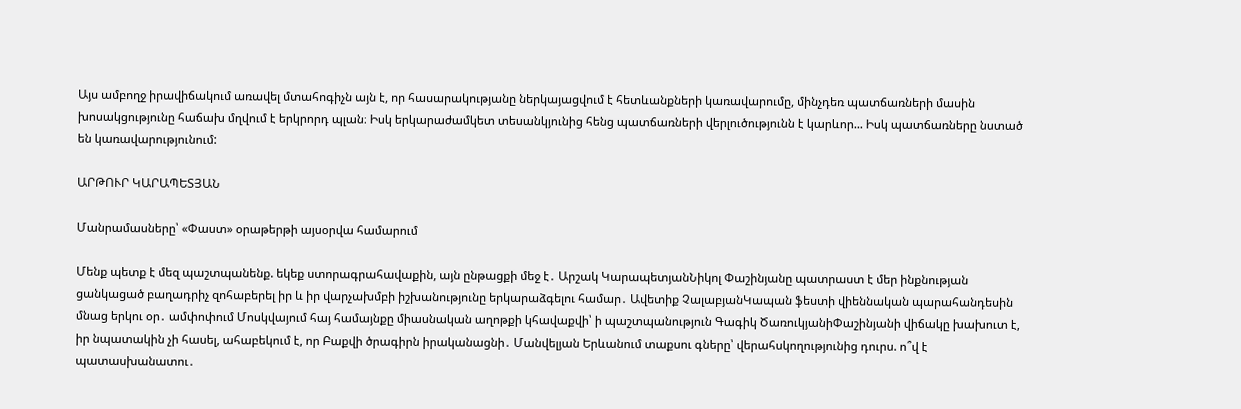Այս ամբողջ իրավիճակում առավել մտահոգիչն այն է, որ հասարակությանը ներկայացվում է հետևանքների կառավարումը, մինչդեռ պատճառների մասին խոսակցությունը հաճախ մղվում է երկրորդ պլան։ Իսկ երկարաժամկետ տեսանկյունից հենց պատճառների վերլուծությունն է կարևոր... Իսկ պատճառները նստած են կառավարությունում:

ԱՐԹՈՒՐ ԿԱՐԱՊԵՏՅԱՆ

Մանրամասները՝ «Փաստ» օրաթերթի այսօրվա համարում

Մենք պետք է մեզ պաշտպանենք. եկեք ստորագրահավաքին, այն ընթացքի մեջ է․ Արշակ ԿարապետյանՆիկոլ Փաշինյանը պատրաստ է մեր ինքնության ցանկացած բաղադրիչ զոհաբերել իր և իր վարչախմբի իշխանությունը երկարաձգելու համար․ Ավետիք ՉալաբյանԿապան ֆեստի վիեննական պարահանդեսին մնաց երկու օր․ ամփոփում Մոսկվայում հայ համայնքը միասնական աղոթքի կհավաքվի՝ ի պաշտպանություն Գագիկ ԾառուկյանիՓաշինյանի վիճակը խախուտ է, իր նպատակին չի հասել, ահաբեկում է, որ Բաքվի ծրագիրն իրականացնի․ Մանվելյան Երևանում տաքսու գները՝ վերահսկողությունից դուրս. ո՞վ է պատասխանատու․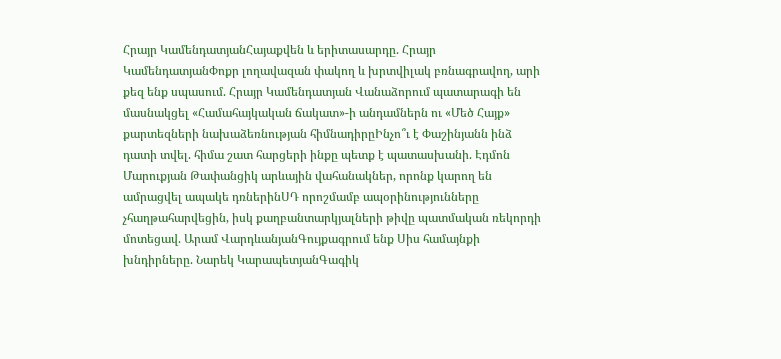Հրայր ԿամենդատյանՀայաքվեն և երիտասարդը. Հրայր ԿամենդատյանՓոքր լողավազան փակող և խրտվիլակ բռնագրավող, արի քեզ ենք սպասում. Հրայր Կամենդատյան Վանաձորում պատարագի են մասնակցել «Համահայկական ճակատ»-ի անդամներն ու «Մեծ Հայք» քարտեզների նախաձեռնության հիմնադիրըԻնչո՞ւ է Փաշինյանն ինձ դատի տվել. հիմա շատ հարցերի ինքը պետք է պատասխանի. Էդմոն Մարուքյան Թափանցիկ արևային վահանակներ, որոնք կարող են ամրացվել ապակե դռներինՍԴ որոշմամբ ապօրինությունները չհաղթահարվեցին, իսկ քաղբանտարկյալների թիվը պատմական ռեկորդի մոտեցավ. Արամ ՎարդևանյանԳույքագրում ենք Սիս համայնքի խնդիրները. Նարեկ ԿարապետյանԳագիկ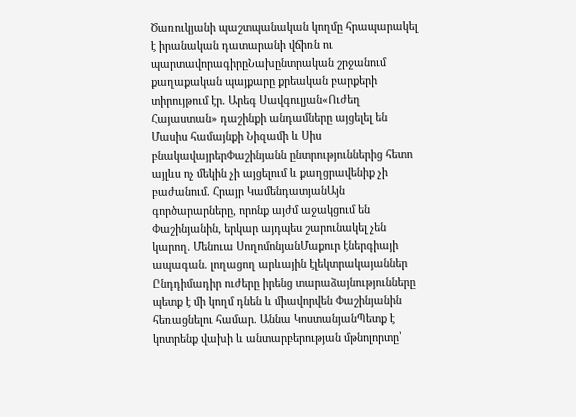Ծառուկյանի պաշտպանական կողմը հրապարակել է իրանական դատարանի վճիռն ու պարտավորագիրըՆախընտրական շրջանում քաղաքական պայքարը քրեական բարքերի տիրույթում էր. Արեգ Սավգուլյան«Ուժեղ Հայաստան» դաշինքի անդամները այցելել են Մասիս համայնքի Նիզամի և Սիս բնակավայրերՓաշինյանն ընտրություններից հետո այլևս ոչ մեկին չի այցելում և քաղցրավենիք չի բաժանում. Հրայր ԿամենդատյանԱյն գործարարները, որոնք այժմ աջակցում են Փաշինյանին, երկար այդպես շարունակել չեն կարող. Մենուա ՍողոմոնյանՄաքուր էներգիայի ապագան. լողացող արևային էլեկտրակայաններ Ընդդիմադիր ուժերը իրենց տարաձայնությունները պետք է մի կողմ դնեն և միավորվեն Փաշինյանին հեռացնելու համար. Աննա ԿոստանյանՊետք է կոտրենք վախի և անտարբերության մթնոլորտը՝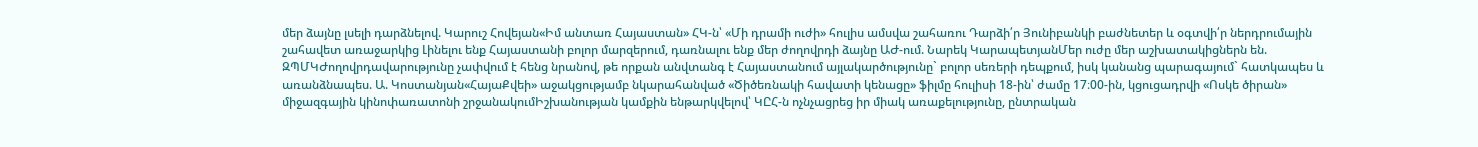մեր ձայնը լսելի դարձնելով. Կարուշ Հովեյան«Իմ անտառ Հայաստան» ՀԿ-ն՝ «Մի դրամի ուժի» հուլիս ամսվա շահառու Դարձի՛ր Յունիբանկի բաժնետեր և օգտվի՛ր ներդրումային շահավետ առաջարկից Լինելու ենք Հայաստանի բոլոր մարզերում, դառնալու ենք մեր ժողովրդի ձայնը ԱԺ-ում. Նարեկ ԿարապետյանՄեր ուժը մեր աշխատակիցներն են. ԶՊՄԿԺողովրդավարությունը չափվում է հենց նրանով, թե որքան անվտանգ է Հայաստանում այլակարծությունը` բոլոր սեռերի դեպքում, իսկ կանանց պարագայում` հատկապես և առանձնապես. Ա. Կոստանյան«ՀայաՔվեի» աջակցությամբ նկարահանված «Ծիծեռնակի հավատի կենացը» ֆիլմը հուլիսի 18-ին՝ ժամը 17։00-ին, կցուցադրվի «Ոսկե ծիրան» միջազգային կինոփառատոնի շրջանակումԻշխանության կամքին ենթարկվելով՝ ԿԸՀ-ն ոչնչացրեց իր միակ առաքելությունը, ընտրական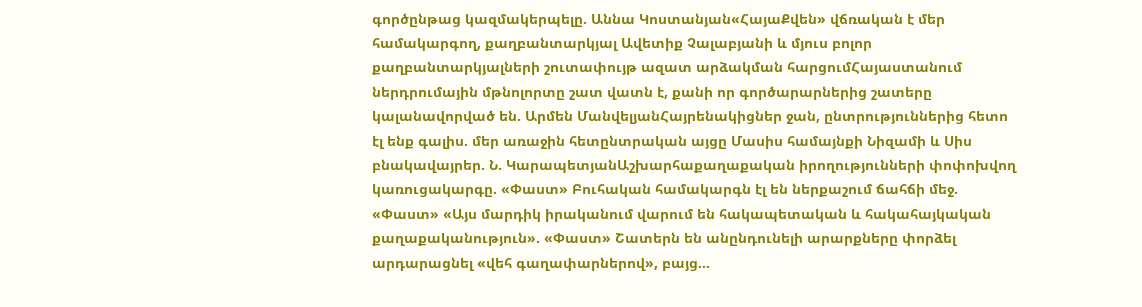գործընթաց կազմակերպելը. Աննա Կոստանյան«ՀայաՔվեն» վճռական է մեր համակարգող, քաղբանտարկյալ Ավետիք Չալաբյանի և մյուս բոլոր քաղբանտարկյալների շուտափույթ ազատ արձակման հարցումՀայաստանում ներդրումային մթնոլորտը շատ վատն է, քանի որ գործարարներից շատերը կալանավորված են. Արմեն ՄանվելյանՀայրենակիցներ ջան, ընտրություններից հետո էլ ենք գալիս. մեր առաջին հետընտրական այցը Մասիս համայնքի Նիզամի և Սիս բնակավայրեր. Ն. ԿարապետյանԱշխարհաքաղաքական իրողությունների փոփոխվող կառուցակարգը. «Փաստ» Բուհական համակարգն էլ են ներքաշում ճահճի մեջ. «Փաստ» «Այս մարդիկ իրականում վարում են հակապետական և հակահայկական քաղաքականություն». «Փաստ» Շատերն են անընդունելի արարքները փորձել արդարացնել «վեհ գաղափարներով», բայց...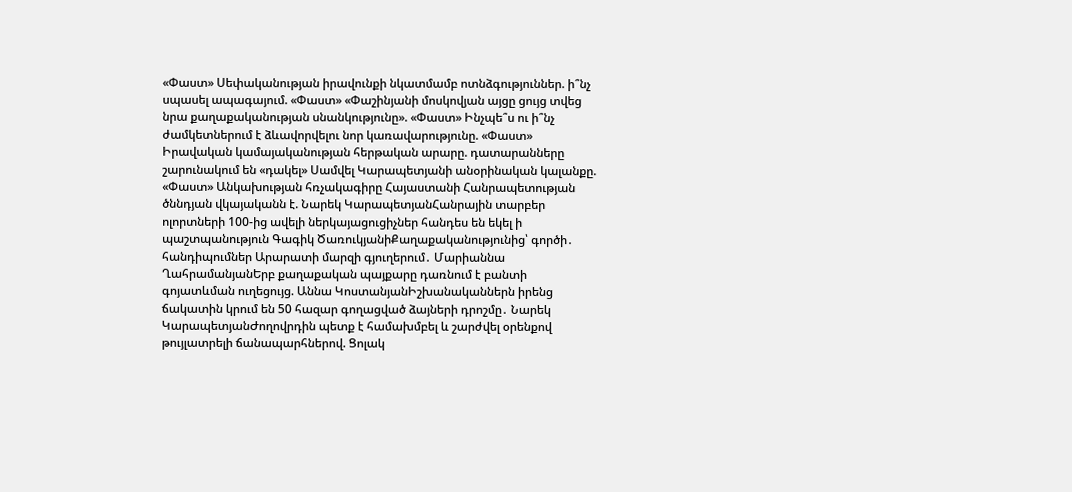«Փաստ» Սեփականության իրավունքի նկատմամբ ոտնձգություններ. ի՞նչ սպասել ապագայում. «Փաստ» «Փաշինյանի մոսկովյան այցը ցույց տվեց նրա քաղաքականության սնանկությունը». «Փաստ» Ինչպե՞ս ու ի՞նչ ժամկետներում է ձևավորվելու նոր կառավարությունը. «Փաստ» Իրավական կամայականության հերթական արարը. դատարանները շարունակում են «դակել» Սամվել Կարապետյանի անօրինական կալանքը. «Փաստ» Անկախության հռչակագիրը Հայաստանի Հանրապետության ծննդյան վկայականն է. Նարեկ ԿարապետյանՀանրային տարբեր ոլորտների 100-ից ավելի ներկայացուցիչներ հանդես են եկել ի պաշտպանություն Գագիկ ԾառուկյանիՔաղաքականությունից՝ գործի․ հանդիպումներ Արարատի մարզի գյուղերում․ Մարիաննա ՂահրամանյանԵրբ քաղաքական պայքարը դառնում է բանտի գոյատևման ուղեցույց. Աննա ԿոստանյանԻշխանականներն իրենց ճակատին կրում են 50 հազար գողացված ձայների դրոշմը․ Նարեկ ԿարապետյանԺողովրդին պետք է համախմբել և շարժվել օրենքով թույլատրելի ճանապարհներով. Ցոլակ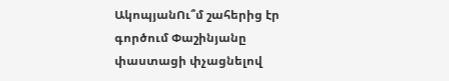ԱկոպյանՈւ՞մ շահերից էր գործում Փաշինյանը փաստացի փչացնելով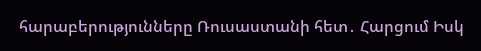հարաբերությունները Ռուսաստանի հետ․ Հարցում Իսկ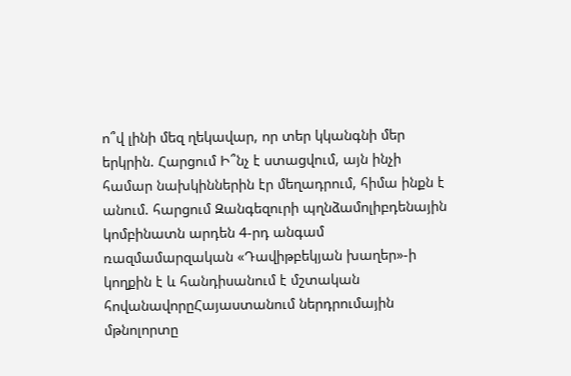ո՞վ լինի մեզ ղեկավար, որ տեր կկանգնի մեր երկրին. Հարցում Ի՞նչ է ստացվում, այն ինչի համար նախկիններին էր մեղադրում, հիմա ինքն է անում. հարցում Զանգեզուրի պղնձամոլիբդենային կոմբինատն արդեն 4-րդ անգամ ռազմամարզական «Դավիթբեկյան խաղեր»-ի կողքին է և հանդիսանում է մշտական հովանավորըՀայաստանում ներդրումային մթնոլորտը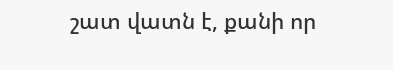շատ վատն է, քանի որ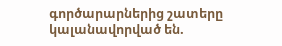գործարարներից շատերը կալանավորված են.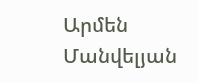Արմեն Մանվելյան